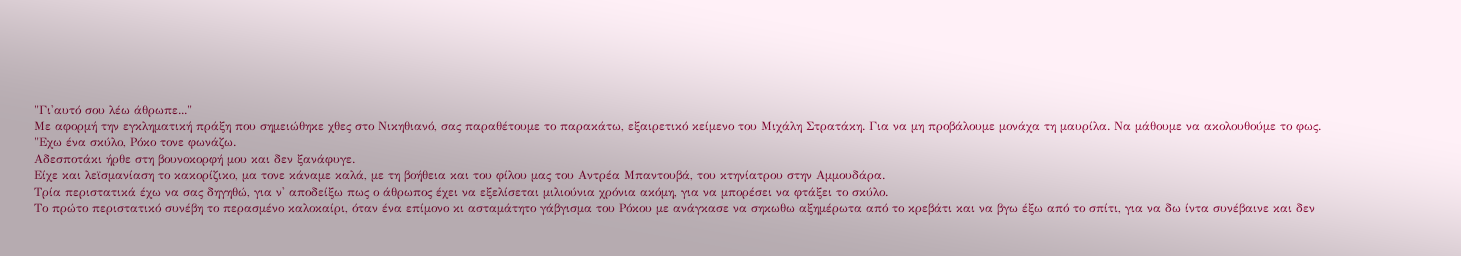"Γι'αυτό σου λέω άθρωπε..."
Με αφορμή την εγκληματική πράξη που σημειώθηκε χθες στο Νικηθιανό, σας παραθέτουμε το παρακάτω, εξαιρετικό κείμενο του Μιχάλη Στρατάκη. Για να μη προβάλουμε μονάχα τη μαυρίλα. Να μάθουμε να ακολουθούμε το φως.
"Εχω ένα σκύλο, Ρόκο τονε φωνάζω.
Αδεσποτάκι ήρθε στη βουνοκορφή μου και δεν ξανάφυγε.
Είχε και λεϊσμανίαση το κακορίζικο, μα τονε κάναμε καλά, με τη βοήθεια και του φίλου μας του Αντρέα Μπαντουβά, του κτηνίατρου στην Αμμουδάρα.
Τρία περιστατικά έχω να σας δηγηθώ, για ν' αποδείξω πως ο άθρωπος έχει να εξελίσεται μιλιούνια χρόνια ακόμη, για να μπορέσει να φτάξει το σκύλο.
Το πρώτο περιστατικό συνέβη το περασμένο καλοκαίρι, όταν ένα επίμονο κι ασταμάτητο γάβγισμα του Ρόκου με ανάγκασε να σηκωθω αξημέρωτα από το κρεβάτι και να βγω έξω από το σπίτι, για να δω ίντα συνέβαινε και δεν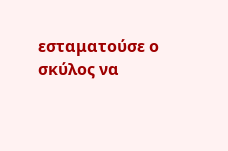εσταματούσε ο σκύλος να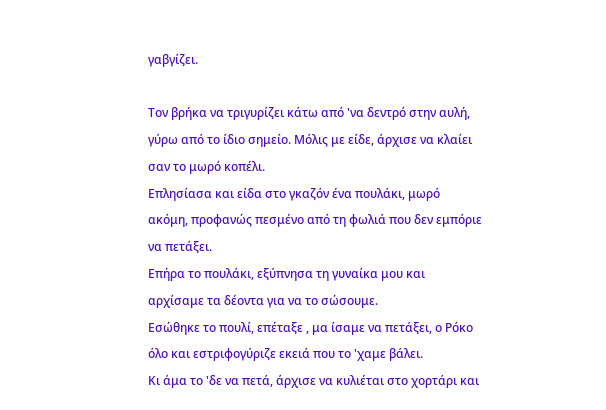γαβγίζει.

Τον βρήκα να τριγυρίζει κάτω από 'να δεντρό στην αυλή, γύρω από το ίδιο σημείο. Μόλις με είδε, άρχισε να κλαίει σαν το μωρό κοπέλι.
Επλησίασα και είδα στο γκαζόν ένα πουλάκι, μωρό ακόμη, προφανώς πεσμένο από τη φωλιά που δεν εμπόριε να πετάξει.
Επήρα το πουλάκι, εξύπνησα τη γυναίκα μου και αρχίσαμε τα δέοντα για να το σώσουμε.
Εσώθηκε το πουλί, επέταξε , μα ίσαμε να πετάξει, ο Ρόκο όλο και εστριφογύριζε εκειά που το 'χαμε βάλει.
Κι άμα το 'δε να πετά, άρχισε να κυλιέται στο χορτάρι και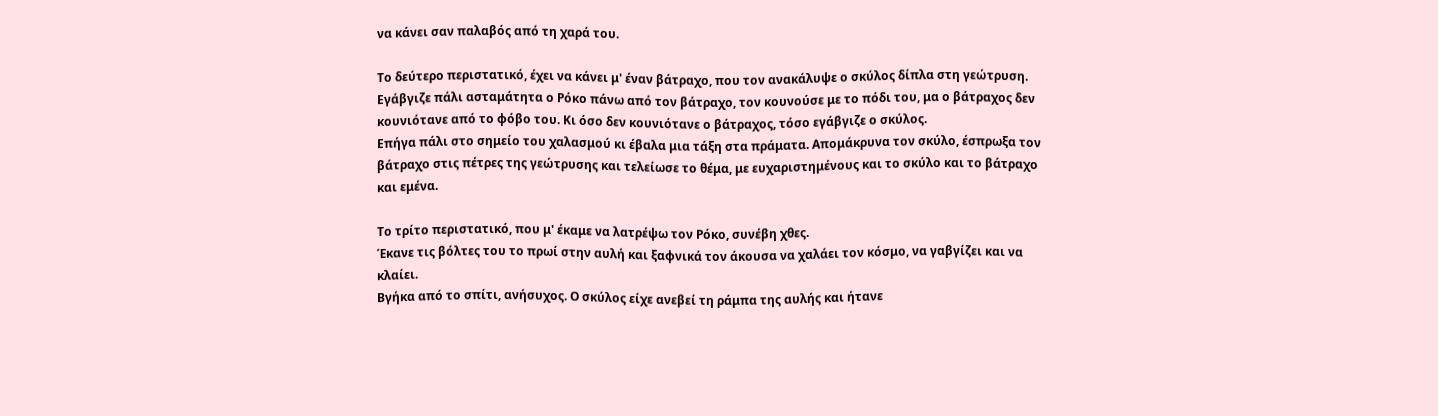να κάνει σαν παλαβός από τη χαρά του.

Το δεύτερο περιστατικό, έχει να κάνει μ' έναν βάτραχο, που τον ανακάλυψε ο σκύλος δίπλα στη γεώτρυση.
Εγάβγιζε πάλι ασταμάτητα ο Ρόκο πάνω από τον βάτραχο, τον κουνούσε με το πόδι του, μα ο βάτραχος δεν κουνιότανε από το φόβο του. Κι όσο δεν κουνιότανε ο βάτραχος, τόσο εγάβγιζε ο σκύλος.
Επήγα πάλι στο σημείο του χαλασμού κι έβαλα μια τάξη στα πράματα. Απομάκρυνα τον σκύλο, έσπρωξα τον βάτραχο στις πέτρες της γεώτρυσης και τελείωσε το θέμα, με ευχαριστημένους και το σκύλο και το βάτραχο και εμένα.

Το τρίτο περιστατικό, που μ' έκαμε να λατρέψω τον Ρόκο, συνέβη χθες.
Έκανε τις βόλτες του το πρωί στην αυλή και ξαφνικά τον άκουσα να χαλάει τον κόσμο, να γαβγίζει και να κλαίει.
Βγήκα από το σπίτι, ανήσυχος. Ο σκύλος είχε ανεβεί τη ράμπα της αυλής και ήτανε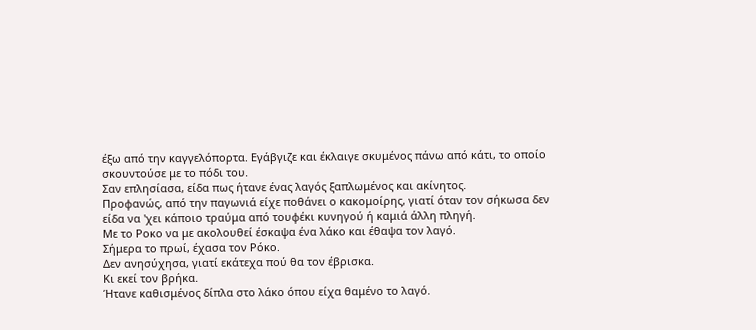έξω από την καγγελόπορτα. Εγάβγιζε και έκλαιγε σκυμένος πάνω από κάτι, το οποίο σκουντούσε με το πόδι του.
Σαν επλησίασα, είδα πως ήτανε ένας λαγός ξαπλωμένος και ακίνητος.
Προφανώς, από την παγωνιά είχε ποθάνει ο κακομοίρης, γιατί όταν τον σήκωσα δεν είδα να 'χει κάποιο τραύμα από τουφέκι κυνηγού ή καμιά άλλη πληγή.
Με το Ροκο να με ακολουθεί έσκαψα ένα λάκο και έθαψα τον λαγό.
Σήμερα το πρωί, έχασα τον Ρόκο.
Δεν ανησύχησα, γιατί εκάτεχα πού θα τον έβρισκα.
Κι εκεί τον βρήκα.
Ήτανε καθισμένος δίπλα στο λάκο όπου είχα θαμένο το λαγό.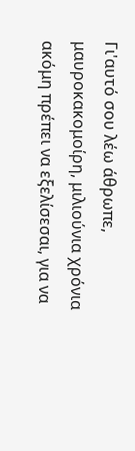Γι'αυτό σου λέω άθρωπε, μαυροκακομοίρη, μιλιούνια χρόνια ακόμη πρέπει να εξελίσεσαι, για να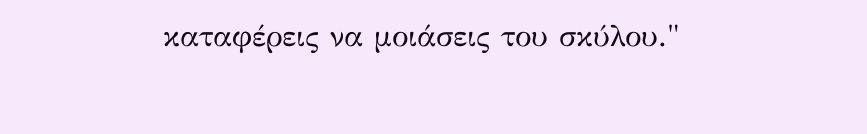καταφέρεις να μοιάσεις του σκύλου."